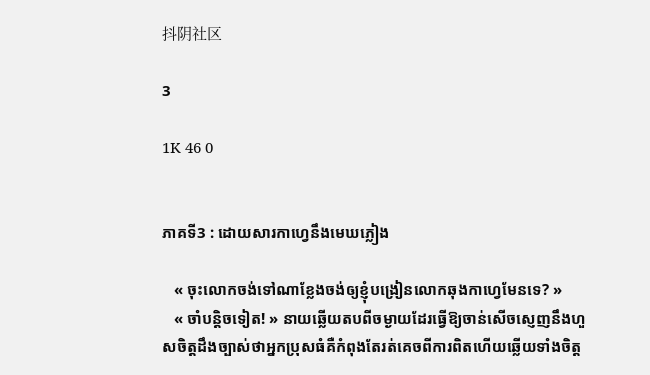抖阴社区

3

1K 46 0


ភាគទី3 : ដោយសារកាហ្វេនឹងមេឃភ្លៀង

   « ចុះលោកចង់ទៅណាខ្លែងចង់ឲ្យខ្ញុំបង្រៀនលោកឆុងកាហ្វេមែនទេ? »
   « ចាំបន្តិចទៀត! » នាយឆ្លើយតបពីចម្ងាយដែរធ្វើឱ្យចាន់សេីចស្ញេញនឹងហួសចិត្តដឹងច្បាស់ថាអ្នកប្រុសធំគឺកំពុងតែរត់គេចពីការពិតហើយឆ្លើយទាំងចិត្ត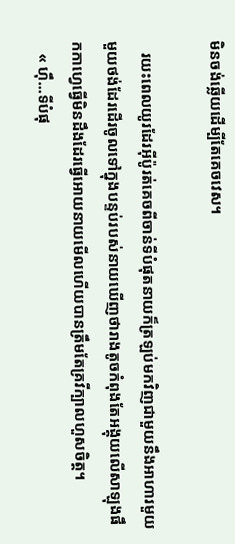មិនចង់ឆ្លើយដេីម្បីតែគេចវេស។

   រយះពេលយូរដែរអុីប៉ូរត់គេចពីចាន់ទីបំផុតនាយក៏ត្រឡប់មកវិញជាមួយនឹងអាហារមួយមួយថង់ដែរដេីរចូលទៅក្នុងបន្ទប់របស់នាយឃេីញថារាងតូចកំពុងតែអង្គុយលេីសាឡុងផឹកកាហ្វេធ្វេីមិនដឹងដែរធ្វេីអោយនាយមេីលហេីយបានត្រឹមតែគ្រវីក្បាលហួសចិត្ត។
   « ហុឹ...ទីបំផុ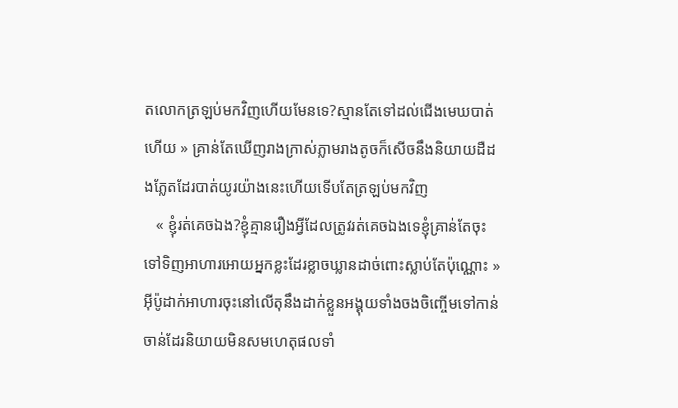តលោកត្រឡប់មកវិញហើយមែនទេ?ស្មានតែទៅដល់ជេីងមេឃបាត់ហើយ » គ្រាន់តែឃើញរាងក្រាស់ភ្លាមរាងតូចក៏សេីចនឹងនិយាយដឺដងភ្លែតដែរបាត់យូរយ៉ាងនេះហេីយទេីបតែត្រឡប់មកវិញ
   « ខ្ញុំរត់គេចឯង?ខ្ញុំគ្មានរឿងអ្វីដែលត្រូវរត់គេចឯងទេខ្ញុំគ្រាន់តែចុះទៅទិញអាហារអោយអ្នកខ្លះដែរខ្លាចឃ្លានដាច់ពោះស្លាប់តែប៉ុណ្ណោះ » អុីប៉ូដាក់អាហារចុះនៅលេីតុនឹងដាក់ខ្លួនអង្គុយទាំងចងចិញ្ចើមទៅកាន់ចាន់ដែរនិយាយមិនសមហេតុផលទាំ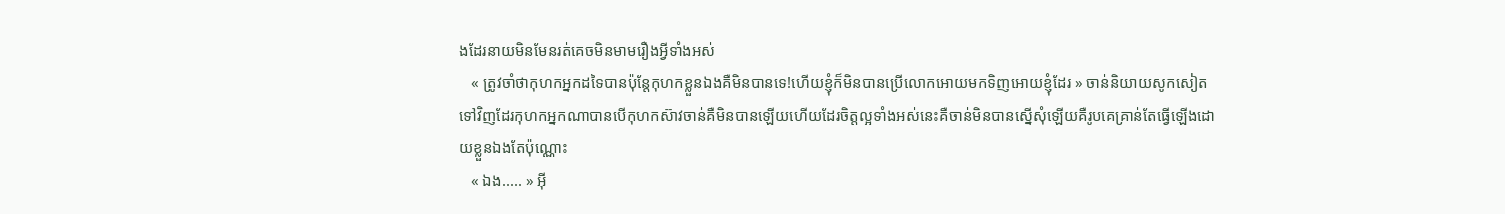ងដែរនាយមិនមែនរត់គេចមិនមាមរឿងអ្វីទាំងអស់
   « ត្រូវចាំថាកុហកអ្នកដទៃបានប៉ុន្តែកុហកខ្លួនឯងគឺមិនបានទេ!ហើយខ្ញុំក៏មិនបានប្រេីលោកអោយមកទិញអោយខ្ញុំដែរ » ចាន់និយាយសូកសៀតទៅវិញដែរកុហកអ្នកណាបានបេីកុហកស៊ាវចាន់គឺមិនបានឡើយហើយដែរចិត្តល្អទាំងអស់នេះគឺចាន់មិនបានស្នេីសុំឡេីយគឺរូបគេគ្រាន់តែធ្វេីឡេីងដោយខ្លួនឯងតែប៉ុណ្ណោះ
   « ឯង..... » អុី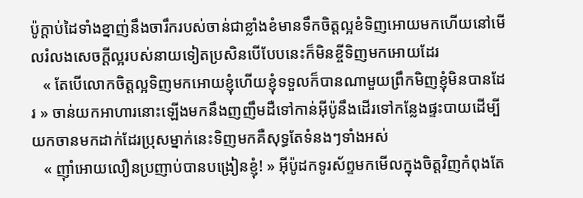ប៉ូក្តាប់ដៃទាំងខ្នាញ់នឹងចារឹករបស់ចាន់ជាខ្លាំងខំមានទឹកចិត្តល្អខំទិញអោយមកហើយនៅមេីលរំលងសេចក្តីល្អរបស់នាយទៀតប្រសិនបើបែបនេះក៏មិនខ្ចីទិញមកអោយដែរ
   « តែបេីលោកចិត្តល្អទិញមកអោយខ្ញុំហើយខ្ញុំទទួលក៏បានណាមួយព្រឹកមិញខ្ញុំមិនបានដែរ » ចាន់យកអាហារនោះឡើងមកនឹងញញឹមដឺទៅកាន់អុីប៉ូនឹងដេីរទៅកន្លែងផ្ទះបាយដេីម្បីយកចានមកដាក់ដែរប្រុសម្នាក់នេះទិញមកគឺសុទ្ធតែទំនងៗទាំងអស់
   « ញុាំអោយលឿនប្រញាប់បានបង្រៀនខ្ញុំ! » អុីប៉ូដកទូរស័ព្ទមកមេីលក្នុងចិត្តវិញកំពុងតែ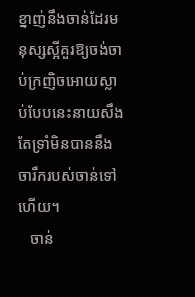ខ្នាញ់នឹងចាន់ដែរមនុស្សស្អីគួរឱ្យចង់ចាប់ក្រញិចអោយស្លាប់បែបនេះនាយសឹងតែទ្រាំមិនបាននឹងចារឹករបស់ចាន់ទៅហេីយ។
   ចាន់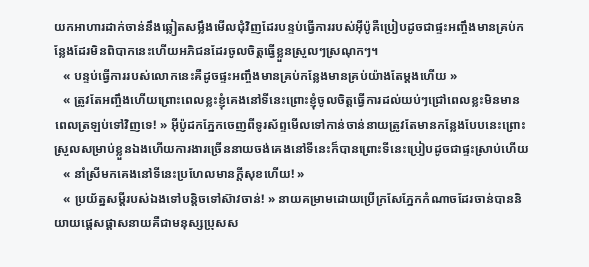យកអាហារដាក់ចាន់នឹងឆ្លៀតសម្លឹងមើលជុំវិញដែរបន្ទប់ធ្វើការរបស់អុីប៉ូគឺប្រៀបដូចជាផ្ទះអញ្ចឹងមានគ្រប់កន្លែងដែរមិនពិបាកនេះហើយអភិជនដែរចូលចិត្តធ្វើខ្លួនស្រួលៗស្រណុកៗ។
   « បន្ទប់ធ្វើការរបស់លោកនេះគឺដូចផ្ទះអញ្ចឹងមានគ្រប់កន្លែងមានគ្រប់យ៉ាងតែម្តងហើយ »
   « ត្រូវតែអញ្ចឹងហើយព្រោះពេលខ្លះខ្ញុំគេងនៅទីនេះព្រោះខ្ញុំចូលចិត្តធ្វើការដល់យប់ៗជ្រៅពេលខ្លះមិនមានពេលត្រឡប់ទៅវិញទេ! » អុីប៉ូដកភ្នែកចេញពីទូរស័ព្ទមេីលទៅកាន់ចាន់នាយត្រូវតែមានកន្លែងបែបនេះព្រោះស្រួលសម្រាប់ខ្លួនឯងហើយការងារច្រើននាយចង់គេងនៅទីនេះក៏បានព្រោះទីនេះប្រៀបដូចជាផ្ទះស្រាប់ហើយ
   « នាំស្រីមកគេងនៅទីនេះប្រហែលមានក្តីសុខហើយ! »
   « ប្រយ័ត្នសម្តីរបស់ឯងទៅបន្តិចទៅស៊ាវចាន់! » នាយគម្រាមដោយប្រេីក្រសែភ្នែកកំណាចដែរចាន់បាននិយាយផ្តេសផ្តាសនាយគឺជាមនុស្សប្រុសស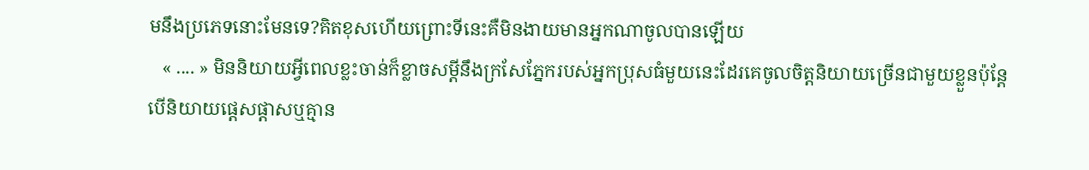មនឹងប្រភេទនោះមែនទេ?គិតខុសហើយព្រោះទីនេះគឺមិនងាយមានអ្នកណាចូលបានឡើយ
   « .... » មិននិយាយអ្វីពេលខ្លះចាន់ក៏ខ្លាចសម្តីនឹងក្រសែភ្នែករបស់អ្នកប្រុសធំមួយនេះដែរគេចូលចិត្តនិយាយច្រើនជាមួយខ្លួនប៉ុន្តែបេីនិយាយផ្តេសផ្តាសឬគ្មាន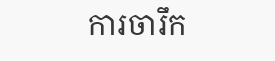ការចារឹក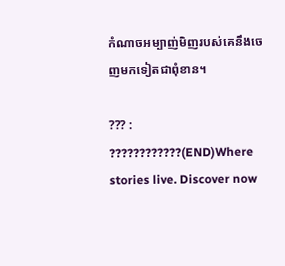កំណាចអម្បាញ់មិញរបស់គេនឹងចេញមកទៀតជាពុំខាន។

??? : ????????????(END)Where stories live. Discover now